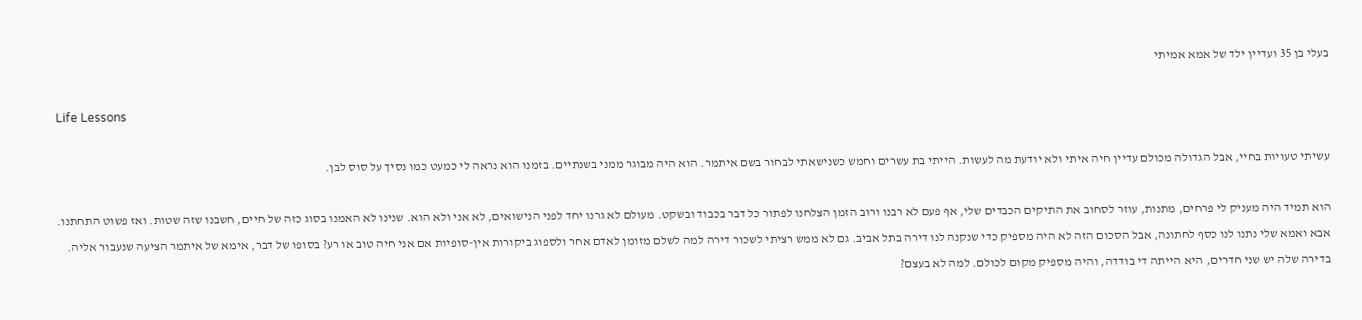בעלי בן 35 ועדיין ילד של אמא אמיתי

Life Lessons

עשיתי טעויות בחיי, אבל הגדולה מכולם עדיין חיה איתי ולא יודעת מה לעשות. הייתי בת עשרים וחמש כשנישאתי לבחור בשם איתמר. הוא היה מבוגר ממני בשנתיים. בזמנו הוא נראה לי כמעט כמו נסיך על סוס לבן.

הוא תמיד היה מעניק לי פרחים, מתנות, עוזר לסחוב את התיקים הכבדים שלי, אף פעם לא רבנו ורוב הזמן הצלחנו לפתור כל דבר בכבוד ובשקט. מעולם לא גרנו יחד לפני הנישואים, לא אני ולא הוא. שנינו לא האמנו בסוג כזה של חיים, חשבנו שזה שטות. ואז פשוט התחתנו. אבא ואמא שלי נתנו לנו כסף לחתונה, אבל הסכום הזה לא היה מספיק כדי שנקנה לנו דירה בתל אביב. גם לא ממש רציתי לשכור דירה למה לשלם מזומן לאדם אחר ולספוג ביקורות אין-סופיות אם אני חיה טוב או רע? בסופו של דבר, אימא של איתמר הציעה שנעבור אליה. בדירה שלה יש שני חדרים, היא הייתה די בודדה, והיה מספיק מקום לכולם. למה לא בעצם?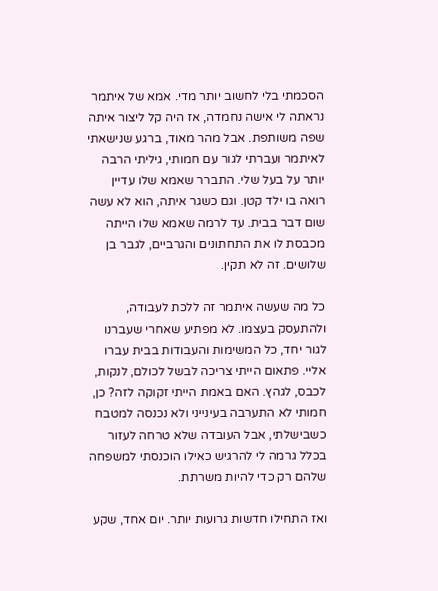הסכמתי בלי לחשוב יותר מדי. אמא של איתמר נראתה לי אישה נחמדה, אז היה קל ליצור איתה שפה משותפת. אבל מהר מאוד, ברגע שנישאתי לאיתמר ועברתי לגור עם חמותי, גיליתי הרבה יותר על בעל שלי. התברר שאמא שלו עדיין רואה בו ילד קטן. וגם כשגר איתה, הוא לא עשה שום דבר בבית. עד לרמה שאמא שלו הייתה מכבסת לו את התחתונים והגרביים, לגבר בן שלושים. זה לא תקין.

כל מה שעשה איתמר זה ללכת לעבודה, ולהתעסק בעצמו. לא מפתיע שאחרי שעברנו לגור יחד, כל המשימות והעבודות בבית עברו אליי. פתאום הייתי צריכה לבשל לכולם, לנקות, לכבס, לגהץ. האם באמת הייתי זקוקה לזה? כן, חמותי לא התערבה בעינייני ולא נכנסה למטבח כשבישלתי, אבל העובדה שלא טרחה לעזור בכלל גרמה לי להרגיש כאילו הוכנסתי למשפחה שלהם רק כדי להיות משרתת.

ואז התחילו חדשות גרועות יותר. יום אחד, שקע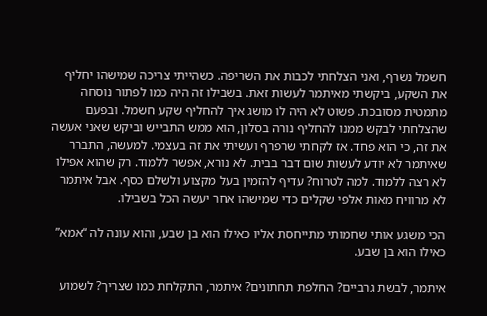חשמל נשרף, ואני הצלחתי לכבות את השריפה. כשהייתי צריכה שמישהו יחליף את השקע, ביקשתי מאיתמר לעשות זאת. בשבילו זה היה כמו לפתור נוסחה מתמטית מסובכת. פשוט לא היה לו מושג איך להחליף שקע חשמל. ובפעם שהצלחתי לבקש ממנו להחליף נורה בסלון, הוא ממש התבייש וביקש שאני אעשה את זה, כי הוא פחד. אז לקחתי שרפרף ועשיתי את זה בעצמי. למעשה, התברר שאיתמר לא יודע לעשות שום דבר בבית. לא נורא, אפשר ללמוד. רק שהוא אפילו לא רצה ללמוד. למה לטרוח? עדיף להזמין בעל מקצוע ולשלם כסף. אבל איתמר לא מרוויח מאות אלפי שקלים כדי שמישהו אחר יעשה הכל בשבילו.

הכי משגע אותי שחמותי מתייחסת אליו כאילו הוא בן שבע, והוא עונה לה “אמא” כאילו הוא בן שבע.

איתמר, לבשת גרביים? החלפת תחתונים? איתמר, התקלחת כמו שצריך? לשמוע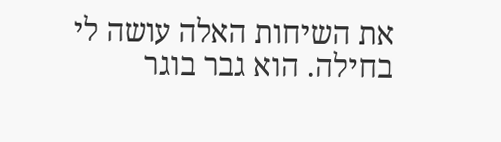את השיחות האלה עושה לי בחילה. הוא גבר בוגר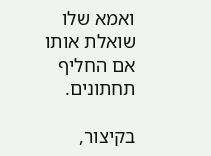ואמא שלו שואלת אותו אם החליף תחתונים.

בקיצור,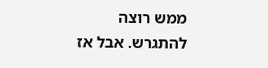ממש רוצה להתגרש. אבל אז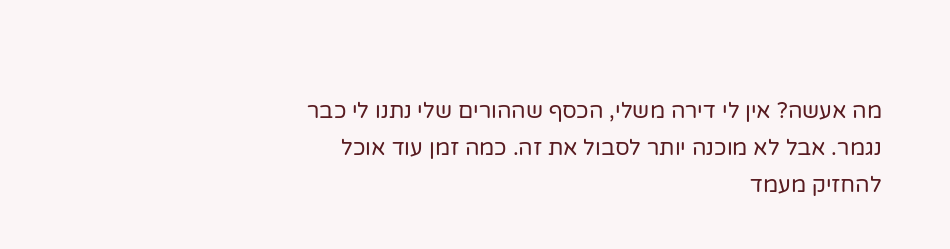מה אעשה? אין לי דירה משלי, הכסף שההורים שלי נתנו לי כבר נגמר. אבל לא מוכנה יותר לסבול את זה. כמה זמן עוד אוכל להחזיק מעמד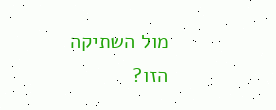מול השתיקה הזו?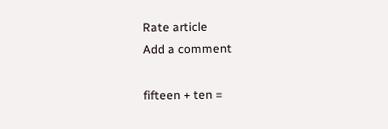Rate article
Add a comment

fifteen + ten =